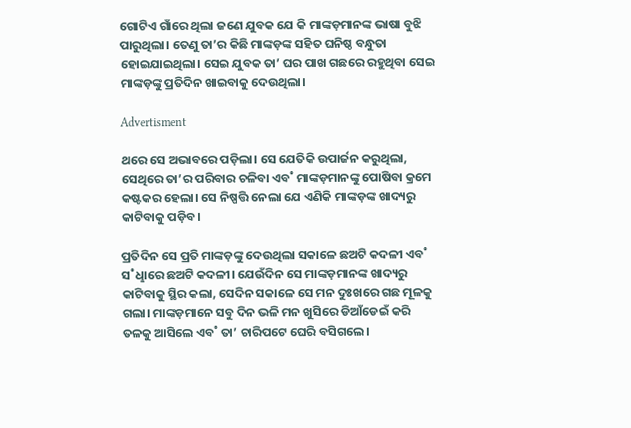ଗୋଟିଏ ଗାଁରେ ଥିଲା ଜଣେ ଯୁବକ ଯେ କି ମାଙ୍କଡ଼ମାନଙ୍କ ଭାଷା ବୁଝି ପାରୁଥିଲା। ତେଣୁ ତା’ର କିଛି ମାଙ୍କଡ଼ଙ୍କ ସହିତ ଘନିଷ୍ଠ ବନ୍ଧୁତା ହୋଇଯାଇଥିଲା। ସେଇ ଯୁବକ ତା’ ଘର ପାଖ ଗଛରେ ରହୁଥିବା ସେଇ ମାଙ୍କଡ଼ଙ୍କୁ ପ୍ରତିଦିନ ଖାଇବାକୁ ଦେଉଥିଲା।

Advertisment

ଥରେ ସେ ଅଭାବରେ ପଡ଼ିଲା। ସେ ଯେତିକି ଉପାର୍ଜନ କରୁଥିଲା, ସେଥିରେ ତା’ର ପରିବାର ଚଳିବା ଏବ˚ ମାଙ୍କଡ଼ମାନଙ୍କୁ ପୋଷିବା କ୍ରମେ କଷ୍ଟକର ହେଲା। ସେ ନିଷ୍ପତ୍ତି ନେଲା ଯେ ଏଣିକି ମାଙ୍କଡ଼ଙ୍କ ଖାଦ୍ୟରୁ କାଟିବାକୁ ପଡ଼ିବ।

ପ୍ରତିଦିନ ସେ ପ୍ରତି ମାଙ୍କଡ଼ଙ୍କୁ ଦେଉଥିଲା ସକାଳେ ଛଅଟି କଦଳୀ ଏବ˚ ସ˚ଧୢାରେ ଛଅଟି କଦଳୀ। ଯେଉଁଦିନ ସେ ମାଙ୍କଡ଼ମାନଙ୍କ ଖାଦ୍ୟରୁ କାଟିବାକୁ ସ୍ଥିର କଲା, ସେଦିନ ସକାଳେ ସେ ମନ ଦୁଃଖରେ ଗଛ ମୂଳକୁ ଗଲା। ମାଙ୍କଡ଼ମାନେ ସବୁ ଦିନ ଭଳି ମନ ଖୁସିରେ ଡିଆଁଡେଇଁ କରି ତଳକୁ ଆସିଲେ ଏବ˚ ତା’ ଚାରିପଟେ ଘେରି ବସିଗଲେ।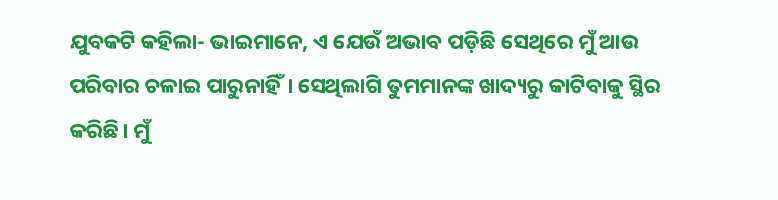ଯୁବକଟି କହିଲା- ଭାଇମାନେ, ଏ ଯେଉଁ ଅଭାବ ପଡ଼ିଛି ସେଥିରେ ମୁଁ ଆଉ ପରିବାର ଚଳାଇ ପାରୁନାହିଁ। ସେଥିଲାଗି ତୁମମାନଙ୍କ ଖାଦ୍ୟରୁ କାଟିବାକୁ ସ୍ଥିର କରିଛି। ମୁଁ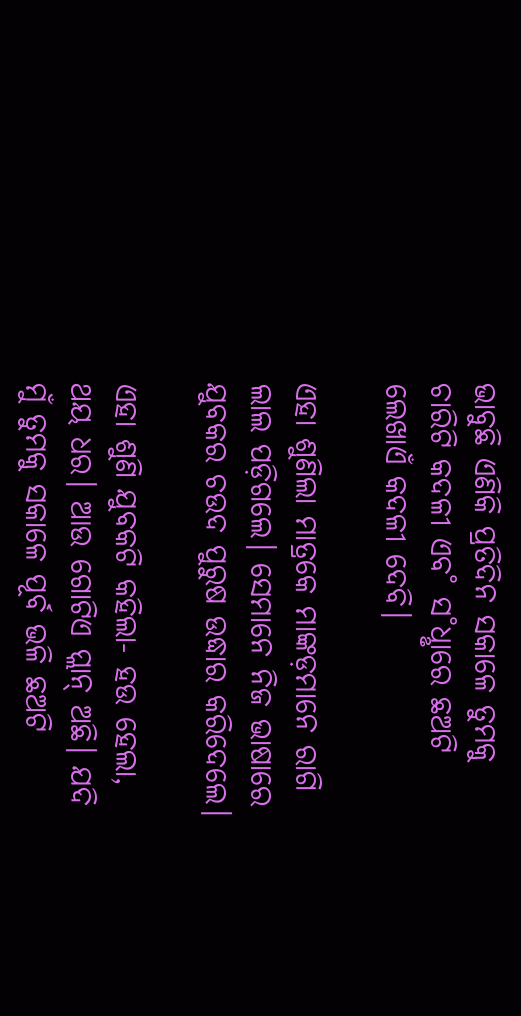ଭାବୁଛି ଏଣିକି ପ୍ରତିଦିନ ସକାଳେ ତୁମକୁ ଚାରିଟି କଦଳୀ ଏବ˚ ସ˚ଧୢାରେ ଛଅଟି ଲେଖାଏଁ କଦଳୀ ଦେବି।

ଏହା ଶୁଣିଲା ମାତ୍ରକେ ମାଙ୍କଡ଼ମାନେ ରାଗି ଲାଲ ପଡ଼ିଗଲେ। ସେମାନେ ନିଜ ଭାଷାରେ ଯୁବକର ଚଉଦ ପୁରୁଷ ଉଦ୍ଧାର କରିଦେଲେ।

ଏହା ଶୁଣି ଯୁବକଟି କହିଲା- ହଉ ହେଲା, ଥୟ ଧର। ଆଉ ଗୋଟିଏ ପ୍ଲାନ୍‌ ଅଛି। ଯଦି ମୁଁ ତୁମକୁ ସକାଳେ ପୂର୍ବ ଭଳି ଛଅଟି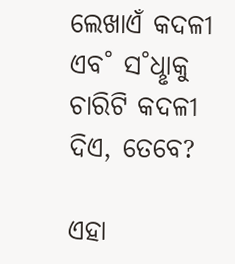ଲେଖାଏଁ କଦଳୀ ଏବ˚ ସ˚ଧୢାକୁ ଚାରିଟି କଦଳୀ ଦିଏ, ତେବେ?

ଏହା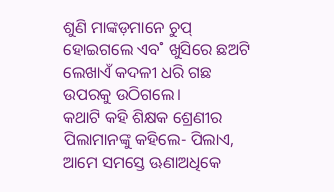ଶୁଣି ମାଙ୍କଡ଼ମାନେ ଚୁପ୍‌ ହୋଇଗଲେ ଏବ˚ ଖୁସିରେ ଛଅଟି ଲେଖାଏଁ କଦଳୀ ଧରି ଗଛ ଉପରକୁ ଉଠିଗଲେ।
କଥାଟି କହି ଶିକ୍ଷକ ଶ୍ରେଣୀର ପିଲାମାନଙ୍କୁ କହିଲେ- ପିଲାଏ, ଆମେ ସମସ୍ତେ ଊଣାଅଧିକେ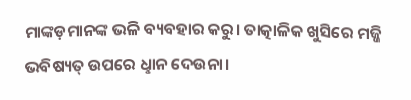ମାଙ୍କଡ଼ମାନଙ୍କ ଭଳି ବ୍ୟବହାର କରୁ। ତ‌ାତ୍କାଳିକ ଖୁସିରେ ମଜ୍ଜି ଭବିଷ୍ୟତ୍‌ ଉପରେ ଧୢାନ ଦେଉନା।